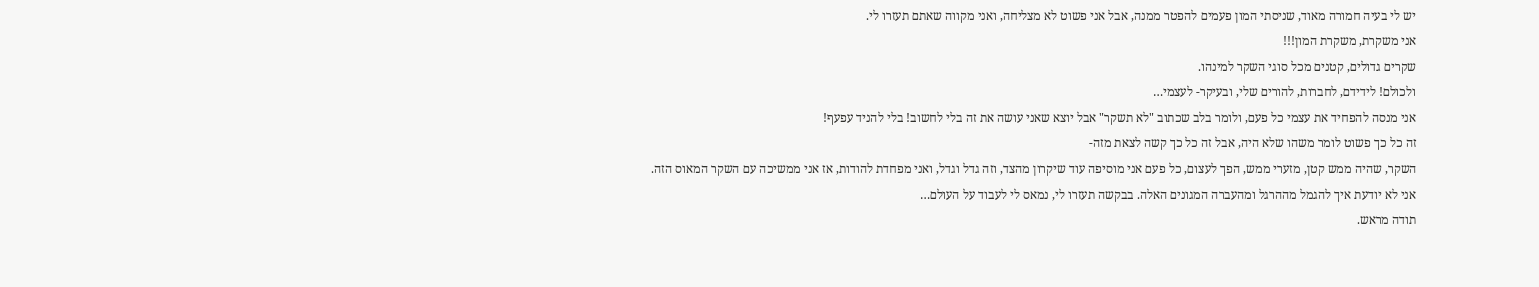יש לי בעיה חמורה מאוד, שניסתי המון פעמים להפטר ממנה, אבל אני פשוט לא מצליחה, ואני מקווה שאתם תעזרו לי.
אני משקרת, משקרת המון!!!
שקרים גדולים, קטנים מכל סוגי השקר למינהו.
ולכולם! לידידם, לחברות, להורים שלי, ובעיקר- לעצמי…
אני מנסה להפחיד את עצמי כל פעם, ולומר בלב שכתוב "לא תשקר" אבל יוצא שאני עושה את זה בלי לחשוב! בלי להניד עפעף!
זה כל כך פשוט לומר משהו שלא היה, אבל זה כל כך קשה לצאת מזה-
השקר, שהיה ממש קטן, מזערי ממש, הפך לעצום, כל פעם אני מוסיפה עוד שיקרון מהצד, וזה גדל וגדל, ואני מפחדת להודות, אז אני ממשיכה עם השקר המאוס הזה.
אני לא יודעת איך להגמל מההרגל ומהעברה המגונים האלה. בבקשה תעזרו לי, נמאס לי לעבוד על העולם…
תודה מראש.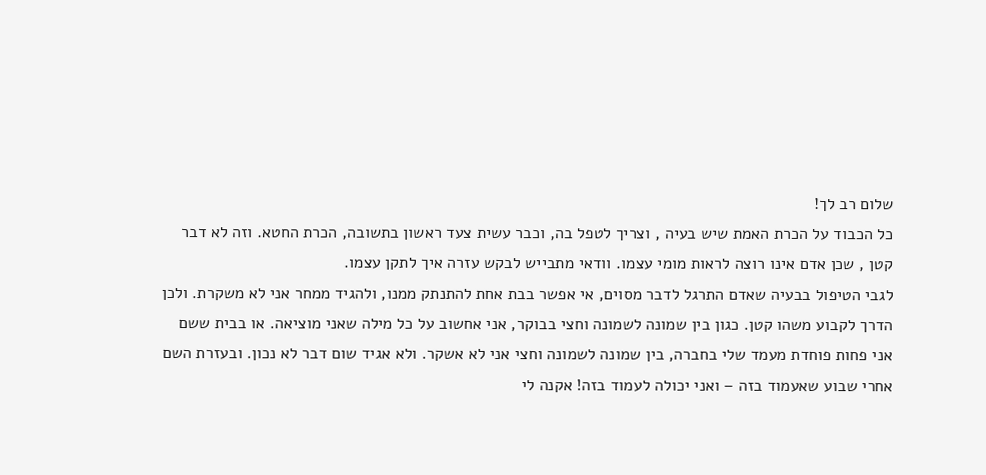שלום רב לך!
כל הכבוד על הכרת האמת שיש בעיה , וצריך לטפל בה, וכבר עשית צעד ראשון בתשובה, הכרת החטא. וזה לא דבר קטן , שכן אדם אינו רוצה לראות מומי עצמו. וודאי מתבייש לבקש עזרה איך לתקן עצמו.
לגבי הטיפול בבעיה שאדם התרגל לדבר מסוים, אי אפשר בבת אחת להתנתק ממנו, ולהגיד ממחר אני לא משקרת. ולכן הדרך לקבוע משהו קטן. כגון בין שמונה לשמונה וחצי בבוקר, אני אחשוב על כל מילה שאני מוציאה. או בבית ששם אני פחות פוחדת מעמד שלי בחברה, בין שמונה לשמונה וחצי אני לא אשקר. ולא אגיד שום דבר לא נכון. ובעזרת השם אחרי שבוע שאעמוד בזה – ואני יכולה לעמוד בזה! אקנה לי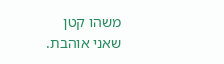משהו קטן שאני אוהבת.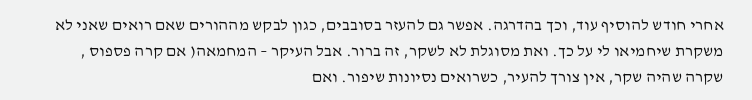אחרי חודש להוסיף עוד, וכך בהדרגה. אפשר גם להעזר בסובבים, כגון לבקש מההורים שאם רואים שאני לא משקרת שיחמיאו לי על כך. ואת מסוגלת לא לשקר, זה ברור. אבל העיקר – המחמאה( אם קרה פספוס , שקרה שהיה שקר, אין צורך להעיר, כשרואים נסיונות שיפור. ואם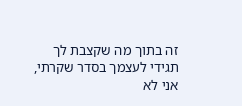זה בתוך מה שקצבת לך תגידי לעצמך בסדר שקרתי, אני לא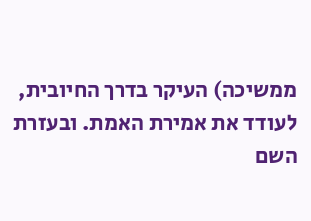ממשיכה) העיקר בדרך החיובית, לעודד את אמירת האמת. ובעזרת השם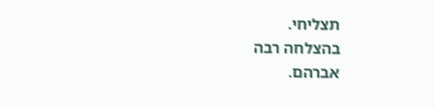תצליחי.
בהצלחה רבה
אברהם.